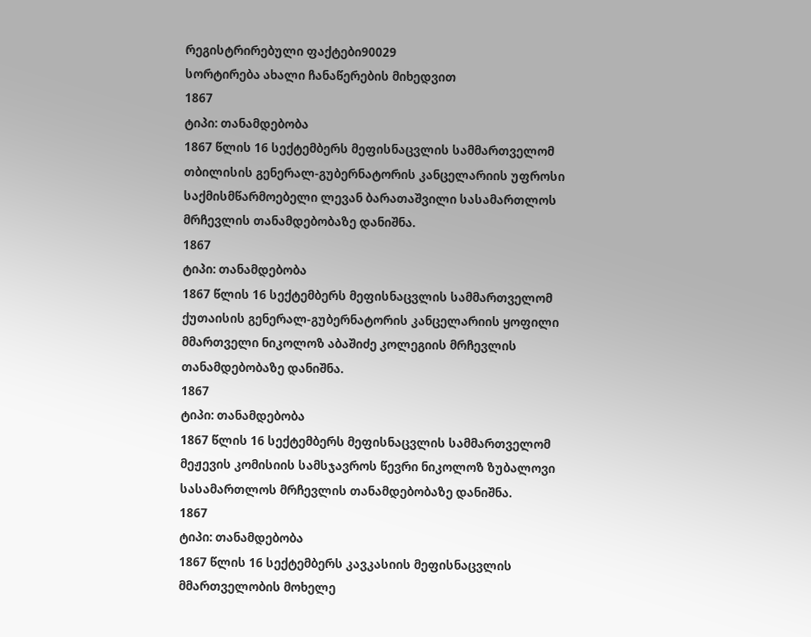რეგისტრირებული ფაქტები90029
სორტირება ახალი ჩანაწერების მიხედვით
1867
ტიპი: თანამდებობა
1867 წლის 16 სექტემბერს მეფისნაცვლის სამმართველომ თბილისის გენერალ-გუბერნატორის კანცელარიის უფროსი საქმისმწარმოებელი ლევან ბარათაშვილი სასამართლოს მრჩევლის თანამდებობაზე დანიშნა.
1867
ტიპი: თანამდებობა
1867 წლის 16 სექტემბერს მეფისნაცვლის სამმართველომ ქუთაისის გენერალ-გუბერნატორის კანცელარიის ყოფილი მმართველი ნიკოლოზ აბაშიძე კოლეგიის მრჩევლის თანამდებობაზე დანიშნა.
1867
ტიპი: თანამდებობა
1867 წლის 16 სექტემბერს მეფისნაცვლის სამმართველომ მეჟევის კომისიის სამსჯავროს წევრი ნიკოლოზ ზუბალოვი სასამართლოს მრჩევლის თანამდებობაზე დანიშნა.
1867
ტიპი: თანამდებობა
1867 წლის 16 სექტემბერს კავკასიის მეფისნაცვლის მმართველობის მოხელე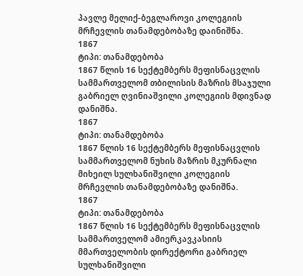პავლე მელიქ-ბეგლაროვი კოლეგიის მრჩევლის თანამდებობაზე დაინიშნა.
1867
ტიპი: თანამდებობა
1867 წლის 16 სექტემბერს მეფისნაცვლის სამმართველომ თბილისის მაზრის მსაჯული გაბრიელ ღვინიაშვილი კოლეგიის მდივნად დანიშნა.
1867
ტიპი: თანამდებობა
1867 წლის 16 სექტემბერს მეფისნაცვლის სამმართველომ ნუხის მაზრის მკურნალი მიხეილ სულხანიშვილი კოლეგიის მრჩევლის თანამდებობაზე დანიშნა.
1867
ტიპი: თანამდებობა
1867 წლის 16 სექტემბერს მეფისნაცვლის სამმართველომ ამიერკავკასიის მმართველობის დირექტორი გაბრიელ სულხანიშვილი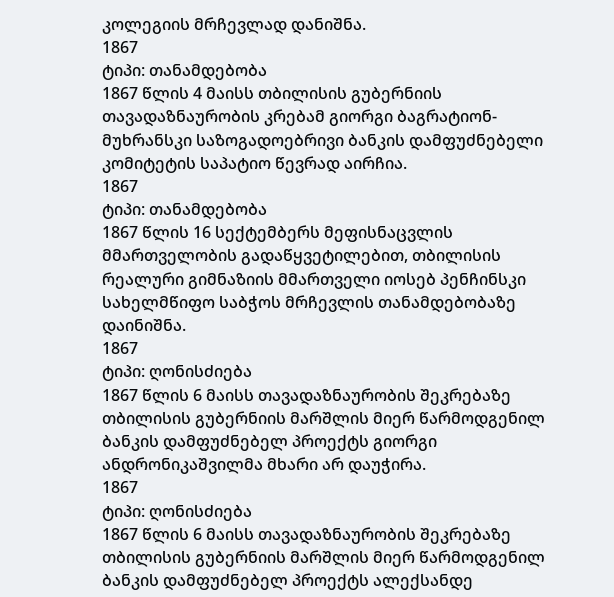კოლეგიის მრჩევლად დანიშნა.
1867
ტიპი: თანამდებობა
1867 წლის 4 მაისს თბილისის გუბერნიის თავადაზნაურობის კრებამ გიორგი ბაგრატიონ-მუხრანსკი საზოგადოებრივი ბანკის დამფუძნებელი კომიტეტის საპატიო წევრად აირჩია.
1867
ტიპი: თანამდებობა
1867 წლის 16 სექტემბერს მეფისნაცვლის მმართველობის გადაწყვეტილებით, თბილისის რეალური გიმნაზიის მმართველი იოსებ პენჩინსკი სახელმწიფო საბჭოს მრჩევლის თანამდებობაზე დაინიშნა.
1867
ტიპი: ღონისძიება
1867 წლის 6 მაისს თავადაზნაურობის შეკრებაზე თბილისის გუბერნიის მარშლის მიერ წარმოდგენილ ბანკის დამფუძნებელ პროექტს გიორგი ანდრონიკაშვილმა მხარი არ დაუჭირა.
1867
ტიპი: ღონისძიება
1867 წლის 6 მაისს თავადაზნაურობის შეკრებაზე თბილისის გუბერნიის მარშლის მიერ წარმოდგენილ ბანკის დამფუძნებელ პროექტს ალექსანდე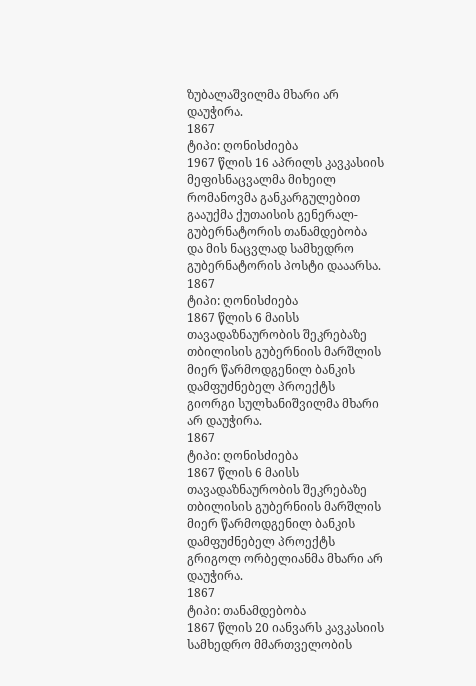ზუბალაშვილმა მხარი არ დაუჭირა.
1867
ტიპი: ღონისძიება
1967 წლის 16 აპრილს კავკასიის მეფისნაცვალმა მიხეილ რომანოვმა განკარგულებით გააუქმა ქუთაისის გენერალ-გუბერნატორის თანამდებობა და მის ნაცვლად სამხედრო გუბერნატორის პოსტი დააარსა.
1867
ტიპი: ღონისძიება
1867 წლის 6 მაისს თავადაზნაურობის შეკრებაზე თბილისის გუბერნიის მარშლის მიერ წარმოდგენილ ბანკის დამფუძნებელ პროექტს გიორგი სულხანიშვილმა მხარი არ დაუჭირა.
1867
ტიპი: ღონისძიება
1867 წლის 6 მაისს თავადაზნაურობის შეკრებაზე თბილისის გუბერნიის მარშლის მიერ წარმოდგენილ ბანკის დამფუძნებელ პროექტს გრიგოლ ორბელიანმა მხარი არ დაუჭირა.
1867
ტიპი: თანამდებობა
1867 წლის 20 იანვარს კავკასიის სამხედრო მმართველობის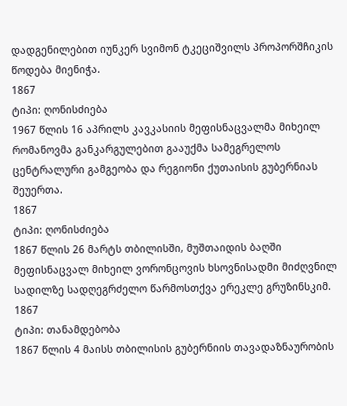დადგენილებით იუნკერ სვიმონ ტკეციშვილს პროპორშჩიკის წოდება მიენიჭა.
1867
ტიპი: ღონისძიება
1967 წლის 16 აპრილს კავკასიის მეფისნაცვალმა მიხეილ რომანოვმა განკარგულებით გააუქმა სამეგრელოს ცენტრალური გამგეობა და რეგიონი ქუთაისის გუბერნიას შეუერთა.
1867
ტიპი: ღონისძიება
1867 წლის 26 მარტს თბილისში, მუშთაიდის ბაღში მეფისნაცვალ მიხეილ ვორონცოვის ხსოვნისადმი მიძღვნილ სადილზე სადღეგრძელო წარმოსთქვა ერეკლე გრუზინსკიმ.
1867
ტიპი: თანამდებობა
1867 წლის 4 მაისს თბილისის გუბერნიის თავადაზნაურობის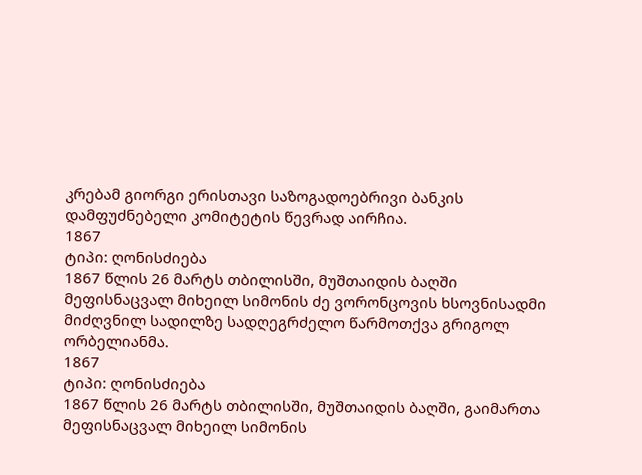კრებამ გიორგი ერისთავი საზოგადოებრივი ბანკის დამფუძნებელი კომიტეტის წევრად აირჩია.
1867
ტიპი: ღონისძიება
1867 წლის 26 მარტს თბილისში, მუშთაიდის ბაღში მეფისნაცვალ მიხეილ სიმონის ძე ვორონცოვის ხსოვნისადმი მიძღვნილ სადილზე სადღეგრძელო წარმოთქვა გრიგოლ ორბელიანმა.
1867
ტიპი: ღონისძიება
1867 წლის 26 მარტს თბილისში, მუშთაიდის ბაღში, გაიმართა მეფისნაცვალ მიხეილ სიმონის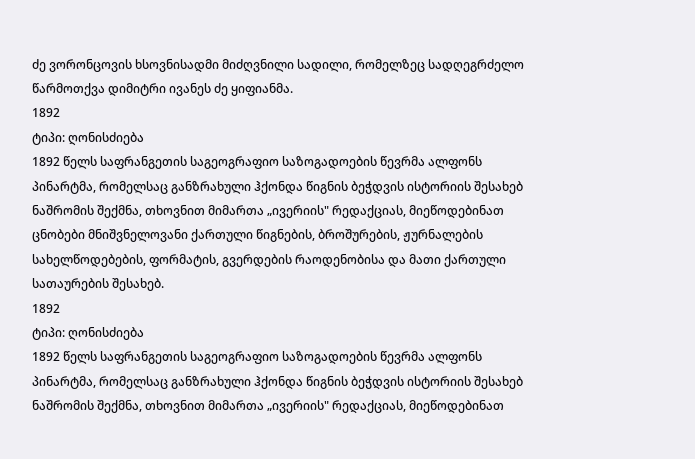ძე ვორონცოვის ხსოვნისადმი მიძღვნილი სადილი, რომელზეც სადღეგრძელო წარმოთქვა დიმიტრი ივანეს ძე ყიფიანმა.
1892
ტიპი: ღონისძიება
1892 წელს საფრანგეთის საგეოგრაფიო საზოგადოების წევრმა ალფონს პინარტმა, რომელსაც განზრახული ჰქონდა წიგნის ბეჭდვის ისტორიის შესახებ ნაშრომის შექმნა, თხოვნით მიმართა „ივერიის" რედაქციას, მიეწოდებინათ ცნობები მნიშვნელოვანი ქართული წიგნების, ბროშურების, ჟურნალების სახელწოდებების, ფორმატის, გვერდების რაოდენობისა და მათი ქართული სათაურების შესახებ.
1892
ტიპი: ღონისძიება
1892 წელს საფრანგეთის საგეოგრაფიო საზოგადოების წევრმა ალფონს პინარტმა, რომელსაც განზრახული ჰქონდა წიგნის ბეჭდვის ისტორიის შესახებ ნაშრომის შექმნა, თხოვნით მიმართა „ივერიის" რედაქციას, მიეწოდებინათ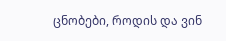ცნობები, როდის და ვინ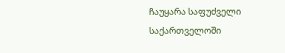ჩაუყარა საფუძველი საქართველოში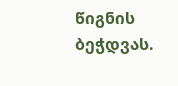წიგნის ბეჭდვას.